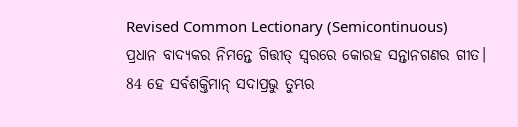Revised Common Lectionary (Semicontinuous)
ପ୍ରଧାନ ବାଦ୍ୟକର ନିମନ୍ତେ ଗିତ୍ତୀତ୍ ସ୍ୱରରେ କୋରହ ସନ୍ତାନଗଣର ଗୀତ।
84 ହେ ସର୍ବଶକ୍ତିମାନ୍ ସଦାପ୍ରଭୁ ତୁମ୍ଭର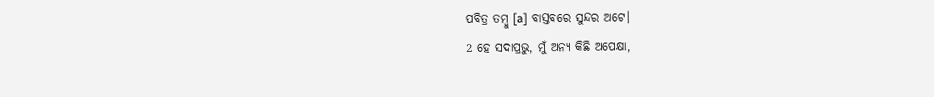ପବିତ୍ର ତମ୍ବୁ [a] ବାସ୍ତବରେ ସୁନ୍ଦର ଅଟେ।
2 ହେ ସଦାପ୍ରଭୁ, ମୁଁ ଅନ୍ୟ କିଛି ଅପେକ୍ଷା,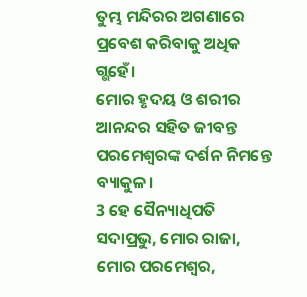ତୁମ୍ଭ ମନ୍ଦିରର ଅଗଣାରେ ପ୍ରବେଶ କରିବାକୁ ଅଧିକ ଗ୍ଭହେଁ।
ମୋର ହୃଦୟ ଓ ଶରୀର ଆନନ୍ଦର ସହିତ ଜୀବନ୍ତ ପରମେଶ୍ୱରଙ୍କ ଦର୍ଶନ ନିମନ୍ତେ ବ୍ୟାକୁଳ।
3 ହେ ସୈନ୍ୟାଧିପତି ସଦାପ୍ରଭୁ, ମୋର ରାଜା, ମୋର ପରମେଶ୍ୱର,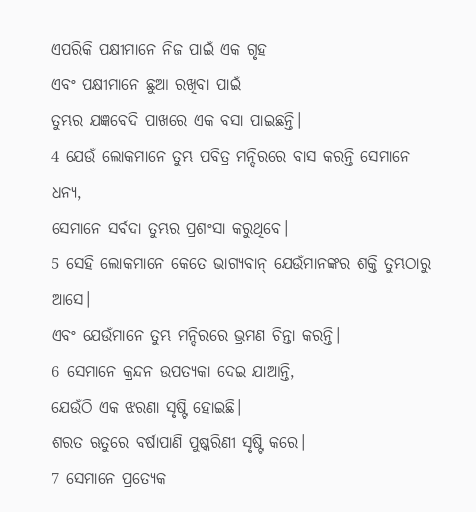ଏପରିକି ପକ୍ଷୀମାନେ ନିଜ ପାଇଁ ଏକ ଗୃହ
ଏବଂ ପକ୍ଷୀମାନେ ଛୁଆ ରଖିବା ପାଇଁ
ତୁମ୍ଭର ଯଜ୍ଞବେଦି ପାଖରେ ଏକ ବସା ପାଇଛନ୍ତି।
4 ଯେଉଁ ଲୋକମାନେ ତୁମ୍ଭ ପବିତ୍ର ମନ୍ଦିରରେ ବାସ କରନ୍ତି ସେମାନେ ଧନ୍ୟ,
ସେମାନେ ସର୍ବଦା ତୁମ୍ଭର ପ୍ରଶଂସା କରୁଥିବେ।
5 ସେହି ଲୋକମାନେ କେତେ ଭାଗ୍ୟବାନ୍ ଯେଉଁମାନଙ୍କର ଶକ୍ତି ତୁମ୍ଭଠାରୁ ଆସେ।
ଏବଂ ଯେଉଁମାନେ ତୁମ୍ଭ ମନ୍ଦିରରେ ଭ୍ରମଣ ଚିନ୍ତା କରନ୍ତି।
6 ସେମାନେ କ୍ରନ୍ଦନ ଉପତ୍ୟକା ଦେଇ ଯାଆନ୍ତି,
ଯେଉଁଠି ଏକ ଝରଣା ସୃଷ୍ଟି ହୋଇଛି।
ଶରତ ଋତୁରେ ବର୍ଷାପାଣି ପୁଷ୍କରିଣୀ ସୃଷ୍ଟି କରେ।
7 ସେମାନେ ପ୍ରତ୍ୟେକ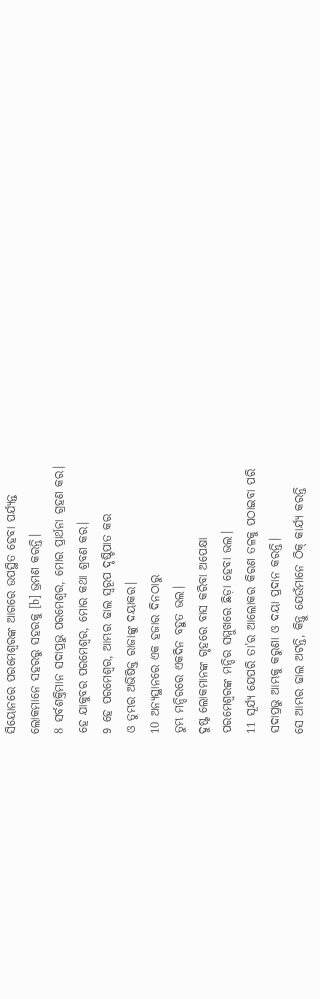ସିୟୋନରେ ପରମେଶ୍ୱରଙ୍କ ଆଗରେ ଉପସ୍ଥିତ ହେବା ପର୍ଯ୍ୟନ୍ତ
ଲୋକମାନେ ସହରରୁ ସହରକୁ [b] ଭ୍ରମଣ କରନ୍ତି।
8 ସର୍ବଶକ୍ତିମାନ ସଦାପ୍ରଭୁ ପରମେଶ୍ୱର, ମୋର ପ୍ରାର୍ଥନା ଗ୍ରହଣ କର।
ହେ ଯାକୁବର ପରମେଶ୍ୱର, ମୋର କଥା ଶ୍ରବଣ କର।
9 ହେ ପରମେଶ୍ୱର, ଆମ୍ଭର ଢାଲ ସ୍ୱରୂପ ଦୃଷ୍ଟିପାତ କର
ଓ ତୁମ୍ଭର ଅଭିଷିକ୍ତ ରାଜାଙ୍କୁ ଦୟାକର।
10 ଅନ୍ୟସ୍ଥାନରେ ଏକ ହଜାର ଦିନଠାରୁ
ତୁମ୍ଭ ମନ୍ଦିରରେ ଏକଦିନ ବହୁତ ଭଲ।
ଦୁଷ୍ଟ ଲୋକମାନଙ୍କ ଗୃହରେ ବାସ କରିବା ଅପେକ୍ଷା
ପରମେଶ୍ୱରଙ୍କ ମନ୍ଦିର ସମ୍ମୁଖରେ ଛିଡ଼ା ହେବା ଭଲ।
11 ସୂର୍ଯ୍ୟ ଯେପରି ତା’ର ଆଲୋକର କିରଣ ତଳକୁ ପଠାଇବା ପରି
ସଦାପ୍ରଭୁ ଆମ୍ଭକୁ କରୁଣା ଓ ଦୟା ପ୍ରଦାନ କରନ୍ତି।
ସେ ଆମ୍ଭର ଢାଲ ଅଟନ୍ତି, କିନ୍ତୁ ଯେଉଁମାନେ ଠିକ୍ କାର୍ଯ୍ୟ କରନ୍ତି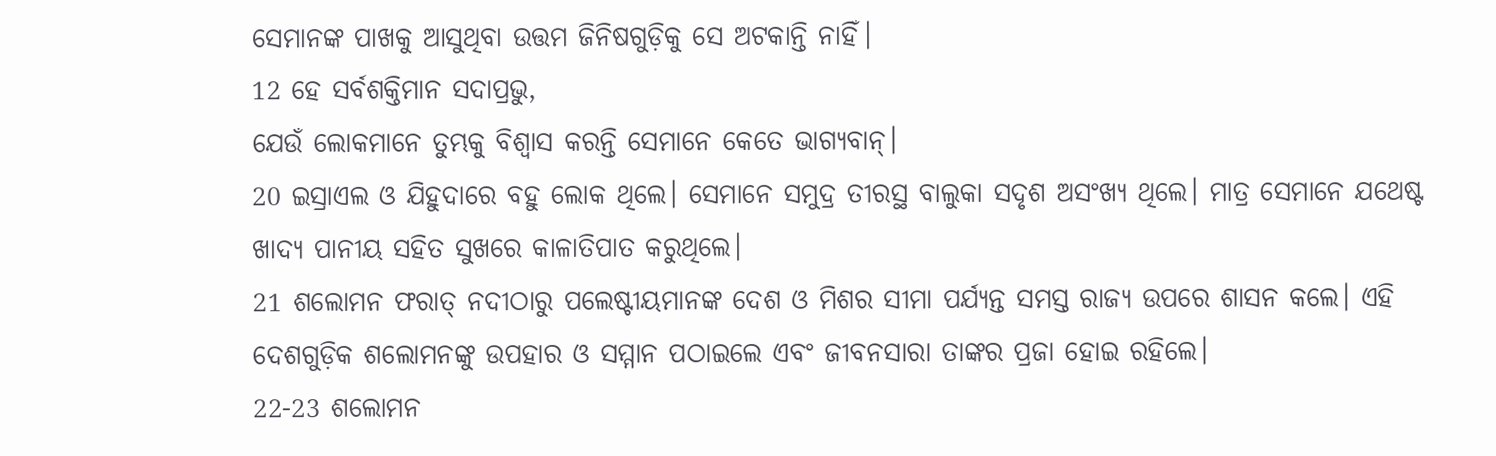ସେମାନଙ୍କ ପାଖକୁ ଆସୁଥିବା ଉତ୍ତମ ଜିନିଷଗୁଡ଼ିକୁ ସେ ଅଟକାନ୍ତି ନାହିଁ।
12 ହେ ସର୍ବଶକ୍ତିମାନ ସଦାପ୍ରଭୁ,
ଯେଉଁ ଲୋକମାନେ ତୁମ୍ଭକୁ ବିଶ୍ୱାସ କରନ୍ତି ସେମାନେ କେତେ ଭାଗ୍ୟବାନ୍।
20 ଇସ୍ରାଏଲ ଓ ଯିହୁଦାରେ ବହୁ ଲୋକ ଥିଲେ। ସେମାନେ ସମୁଦ୍ର ତୀରସ୍ଥ ବାଲୁକା ସଦୃଶ ଅସଂଖ୍ୟ ଥିଲେ। ମାତ୍ର ସେମାନେ ଯଥେଷ୍ଟ ଖାଦ୍ୟ ପାନୀୟ ସହିତ ସୁଖରେ କାଳାତିପାତ କରୁଥିଲେ।
21 ଶଲୋମନ ଫରାତ୍ ନଦୀଠାରୁ ପଲେଷ୍ଟୀୟମାନଙ୍କ ଦେଶ ଓ ମିଶର ସୀମା ପର୍ଯ୍ୟନ୍ତ ସମସ୍ତ ରାଜ୍ୟ ଉପରେ ଶାସନ କଲେ। ଏହି ଦେଶଗୁଡ଼ିକ ଶଲୋମନଙ୍କୁ ଉପହାର ଓ ସମ୍ମାନ ପଠାଇଲେ ଏବଂ ଜୀବନସାରା ତାଙ୍କର ପ୍ରଜା ହୋଇ ରହିଲେ।
22-23 ଶଲୋମନ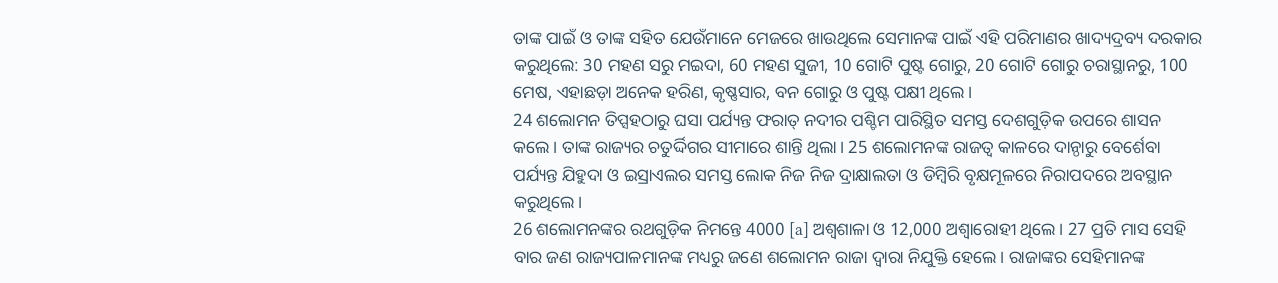ତାଙ୍କ ପାଇଁ ଓ ତାଙ୍କ ସହିତ ଯେଉଁମାନେ ମେଜରେ ଖାଉଥିଲେ ସେମାନଙ୍କ ପାଇଁ ଏହି ପରିମାଣର ଖାଦ୍ୟଦ୍ରବ୍ୟ ଦରକାର କରୁଥିଲେ: 30 ମହଣ ସରୁ ମଇଦା, 60 ମହଣ ସୁଜୀ, 10 ଗୋଟି ପୁଷ୍ଟ ଗୋରୁ, 20 ଗୋଟି ଗୋରୁ ଚରାସ୍ଥାନରୁ, 100 ମେଷ, ଏହାଛଡ଼ା ଅନେକ ହରିଣ, କୃଷ୍ଣସାର, ବନ ଗୋରୁ ଓ ପୁଷ୍ଟ ପକ୍ଷୀ ଥିଲେ।
24 ଶଲୋମନ ତିପ୍ସହଠାରୁ ଘସା ପର୍ଯ୍ୟନ୍ତ ଫରାତ୍ ନଦୀର ପଶ୍ଚିମ ପାରିସ୍ଥିତ ସମସ୍ତ ଦେଶଗୁଡ଼ିକ ଉପରେ ଶାସନ କଲେ। ତାଙ୍କ ରାଜ୍ୟର ଚତୁର୍ଦ୍ଦିଗର ସୀମାରେ ଶାନ୍ତି ଥିଲା। 25 ଶଲୋମନଙ୍କ ରାଜତ୍ୱ କାଳରେ ଦାନ୍ଠାରୁ ବେର୍ଶେବା ପର୍ଯ୍ୟନ୍ତ ଯିହୁଦା ଓ ଇସ୍ରାଏଲର ସମସ୍ତ ଲୋକ ନିଜ ନିଜ ଦ୍ରାକ୍ଷାଲତା ଓ ଡିମ୍ବିରି ବୃକ୍ଷମୂଳରେ ନିରାପଦରେ ଅବସ୍ଥାନ କରୁଥିଲେ।
26 ଶଲୋମନଙ୍କର ରଥଗୁଡ଼ିକ ନିମନ୍ତେ 4000 [a] ଅଶ୍ୱଶାଳା ଓ 12,000 ଅଶ୍ୱାରୋହୀ ଥିଲେ। 27 ପ୍ରତି ମାସ ସେହି ବାର ଜଣ ରାଜ୍ୟପାଳମାନଙ୍କ ମଧ୍ୟରୁ ଜଣେ ଶଲୋମନ ରାଜା ଦ୍ୱାରା ନିଯୁକ୍ତି ହେଲେ। ରାଜାଙ୍କର ସେହିମାନଙ୍କ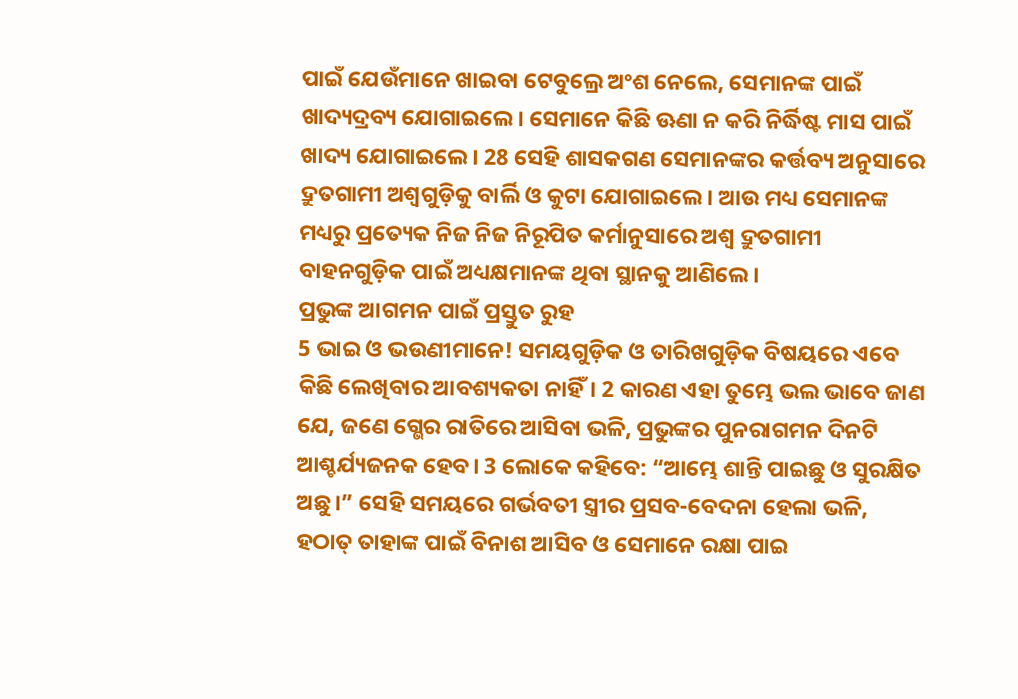ପାଇଁ ଯେଉଁମାନେ ଖାଇବା ଟେବୁଲ୍ରେ ଅଂଶ ନେଲେ, ସେମାନଙ୍କ ପାଇଁ ଖାଦ୍ୟଦ୍ରବ୍ୟ ଯୋଗାଇଲେ। ସେମାନେ କିଛି ଊଣା ନ କରି ନିର୍ଦ୍ଧିଷ୍ଟ ମାସ ପାଇଁ ଖାଦ୍ୟ ଯୋଗାଇଲେ। 28 ସେହି ଶାସକଗଣ ସେମାନଙ୍କର କର୍ତ୍ତବ୍ୟ ଅନୁସାରେ ଦ୍ରୁତଗାମୀ ଅଶ୍ୱଗୁଡ଼ିକୁ ବାର୍ଲି ଓ କୁଟା ଯୋଗାଇଲେ। ଆଉ ମଧ୍ୟ ସେମାନଙ୍କ ମଧ୍ୟରୁ ପ୍ରତ୍ୟେକ ନିଜ ନିଜ ନିରୂପିତ କର୍ମାନୁସାରେ ଅଶ୍ୱ ଦ୍ରୁତଗାମୀ ବାହନଗୁଡ଼ିକ ପାଇଁ ଅଧ୍ୟକ୍ଷମାନଙ୍କ ଥିବା ସ୍ଥାନକୁ ଆଣିଲେ।
ପ୍ରଭୁଙ୍କ ଆଗମନ ପାଇଁ ପ୍ରସ୍ତୁତ ରୁହ
5 ଭାଇ ଓ ଭଉଣୀମାନେ! ସମୟଗୁଡ଼ିକ ଓ ତାରିଖଗୁଡ଼ିକ ବିଷୟରେ ଏବେ କିଛି ଲେଖିବାର ଆବଶ୍ୟକତା ନାହିଁ। 2 କାରଣ ଏହା ତୁମ୍ଭେ ଭଲ ଭାବେ ଜାଣ ଯେ, ଜଣେ ଗ୍ଭେର ରାତିରେ ଆସିବା ଭଳି, ପ୍ରଭୁଙ୍କର ପୁନରାଗମନ ଦିନଟି ଆଶ୍ଚର୍ଯ୍ୟଜନକ ହେବ। 3 ଲୋକେ କହିବେ: “ଆମ୍ଭେ ଶାନ୍ତି ପାଇଛୁ ଓ ସୁରକ୍ଷିତ ଅଛୁ।” ସେହି ସମୟରେ ଗର୍ଭବତୀ ସ୍ତ୍ରୀର ପ୍ରସବ-ବେଦନା ହେଲା ଭଳି, ହଠାତ୍ ତାହାଙ୍କ ପାଇଁ ବିନାଶ ଆସିବ ଓ ସେମାନେ ରକ୍ଷା ପାଇ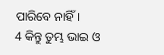ପାରିବେ ନାହିଁ।
4 କିନ୍ତୁ ତୁମ୍ଭ ଭାଇ ଓ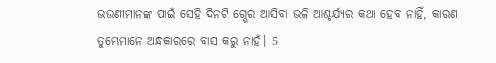ଭଉଣୀମାନଙ୍କ ପାଇଁ ସେହି ଦିନଟି ଗ୍ଭେର ଆସିବା ଭଳି ଆଶ୍ଚର୍ଯ୍ୟର କଥା ହେବ ନାହିଁ, କାରଣ ତୁମ୍ଭେମାନେ ଅନ୍ଧକାରରେ ବାସ କରୁ ନାହଁ। 5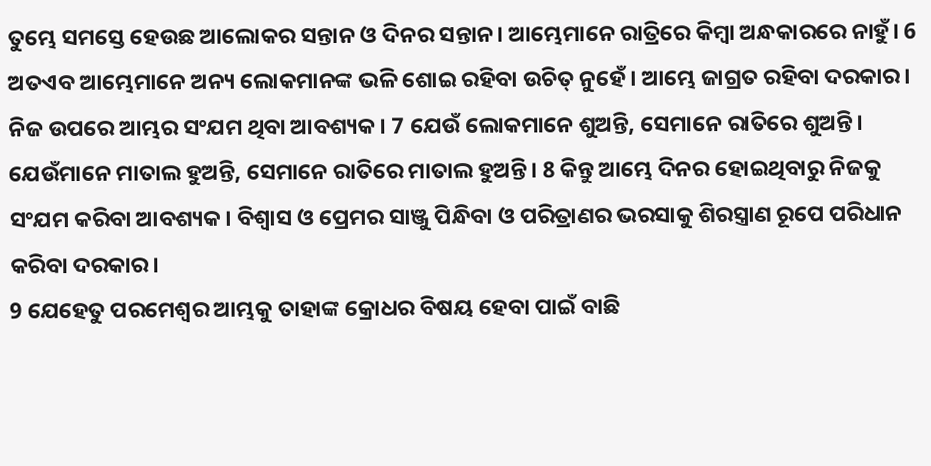ତୁମ୍ଭେ ସମସ୍ତେ ହେଉଛ ଆଲୋକର ସନ୍ତାନ ଓ ଦିନର ସନ୍ତାନ। ଆମ୍ଭେମାନେ ରାତ୍ରିରେ କିମ୍ବା ଅନ୍ଧକାରରେ ନାହୁଁ। 6 ଅତଏବ ଆମ୍ଭେମାନେ ଅନ୍ୟ ଲୋକମାନଙ୍କ ଭଳି ଶୋଇ ରହିବା ଉଚିତ୍ ନୁହେଁ। ଆମ୍ଭେ ଜାଗ୍ରତ ରହିବା ଦରକାର। ନିଜ ଉପରେ ଆମ୍ଭର ସଂଯମ ଥିବା ଆବଶ୍ୟକ। 7 ଯେଉଁ ଲୋକମାନେ ଶୁଅନ୍ତି, ସେମାନେ ରାତିରେ ଶୁଅନ୍ତି। ଯେଉଁମାନେ ମାତାଲ ହୁଅନ୍ତି, ସେମାନେ ରାତିରେ ମାତାଲ ହୁଅନ୍ତି। 8 କିନ୍ତୁ ଆମ୍ଭେ ଦିନର ହୋଇଥିବାରୁ ନିଜକୁ ସଂଯମ କରିବା ଆବଶ୍ୟକ। ବିଶ୍ୱାସ ଓ ପ୍ରେମର ସାଞ୍ଜୁ ପିନ୍ଧିବା ଓ ପରିତ୍ରାଣର ଭରସାକୁ ଶିରସ୍ତ୍ରାଣ ରୂପେ ପରିଧାନ କରିବା ଦରକାର।
9 ଯେହେତୁ ପରମେଶ୍ୱର ଆମ୍ଭକୁ ତାହାଙ୍କ କ୍ରୋଧର ବିଷୟ ହେବା ପାଇଁ ବାଛି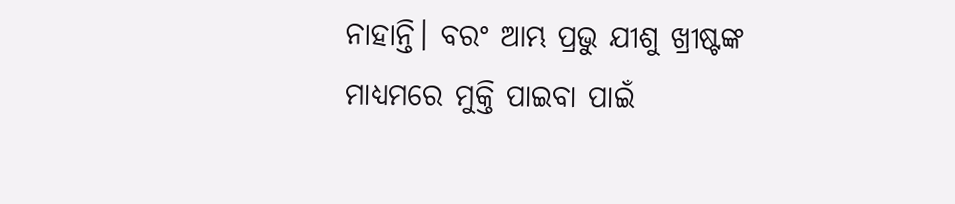ନାହାନ୍ତି। ବରଂ ଆମ୍ଭ ପ୍ରଭୁ ଯୀଶୁ ଖ୍ରୀଷ୍ଟଙ୍କ ମାଧ୍ୟମରେ ମୁକ୍ତି ପାଇବା ପାଇଁ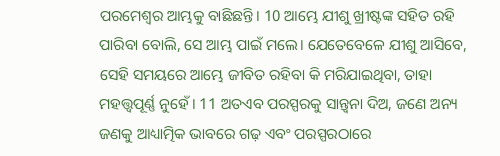ପରମେଶ୍ୱର ଆମ୍ଭକୁ ବାଛିଛନ୍ତି। 10 ଆମ୍ଭେ ଯୀଶୁ ଖ୍ରୀଷ୍ଟଙ୍କ ସହିତ ରହି ପାରିବା ବୋଲି, ସେ ଆମ୍ଭ ପାଇଁ ମଲେ। ଯେତେବେଳେ ଯୀଶୁ ଆସିବେ, ସେହି ସମୟରେ ଆମ୍ଭେ ଜୀବିତ ରହିବା କି ମରିଯାଇଥିବା, ତାହା ମହତ୍ତ୍ୱପୂର୍ଣ୍ଣ ନୁହେଁ। 11 ଅତଏବ ପରସ୍ପରକୁ ସାନ୍ତ୍ୱନା ଦିଅ, ଜଣେ ଅନ୍ୟ ଜଣକୁ ଆଧ୍ୟାତ୍ମିକ ଭାବରେ ଗଢ଼ ଏବଂ ପରସ୍ପରଠାରେ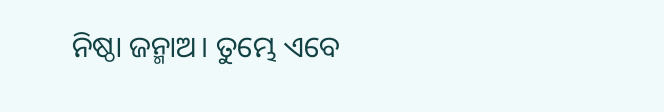ନିଷ୍ଠା ଜନ୍ମାଅ। ତୁମ୍ଭେ ଏବେ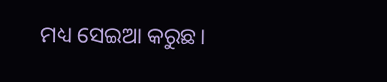ମଧ୍ୟ ସେଇଆ କରୁଛ।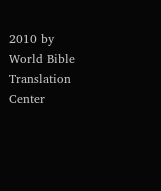2010 by World Bible Translation Center